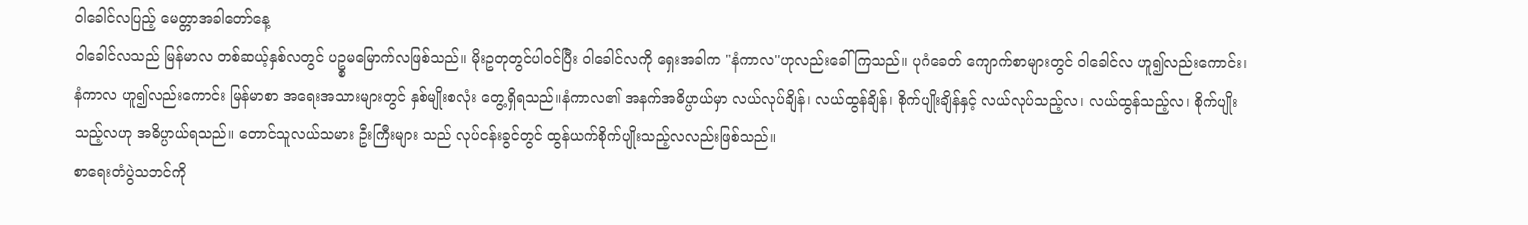ဝါခေါင်လပြည့် မေတ္တာအခါတော်နေ့
ဝါခေါင်လသည် မြန်မာလ တစ်ဆယ့်နှစ်လတွင် ပဥ္စမမြောက်လဖြစ်သည်။ မိုးဥတုတွင်ပါဝင်ပြီး ဝါခေါင်လကို ရှေးအခါက "နံကာလ''ဟုလည်းခေါ်ကြသည်။ ပုဂံခေတ် ကျောက်စာများတွင် ဝါခေါင်လ ဟူ၍လည်းကောင်း၊ နံကာလ ဟူ၍လည်းကောင်း မြန်မာစာ အရေးအသားများတွင် နှစ်မျိုးစလုံး တွေ့ရှိရသည်။နံကာလ၏ အနက်အဓိပ္ပာယ်မှာ လယ်လုပ်ချိန်၊ လယ်ထွန်ချိန်၊ စိုက်ပျိုးချိန်နှင့် လယ်လုပ်သည့်လ၊ လယ်ထွန်သည့်လ၊ စိုက်ပျိုးသည့်လဟု အဓိပ္ပာယ်ရသည်။ တောင်သူလယ်သမား ဦးကြီးများ သည် လုပ်ငန်းခွင်တွင် ထွန်ယက်စိုက်ပျိုးသည့်လလည်းဖြစ်သည်။
စာရေးတံပွဲသဘင်ကို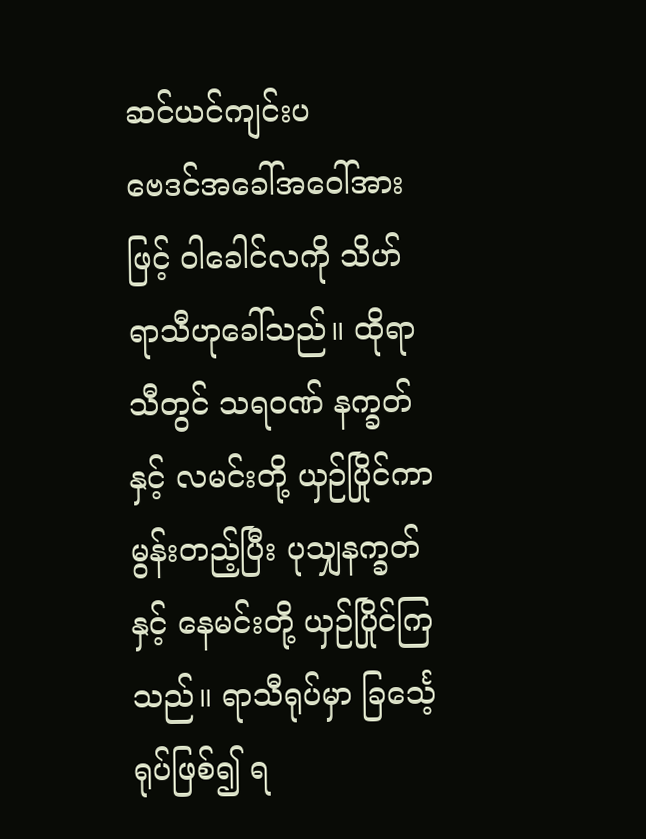ဆင်ယင်ကျင်းပ
ဗေဒင်အခေါ်အဝေါ်အားဖြင့် ဝါခေါင်လကို သိဟ်ရာသီဟုခေါ်သည်။ ထိုရာသီတွင် သရဝဏ် နက္ခတ်နှင့် လမင်းတို့ ယှဉ်ပြိုင်ကာ မွန်းတည့်ပြီး ပုသျှနက္ခတ်နှင့် နေမင်းတို့ ယှဉ်ပြိုင်ကြသည်။ ရာသီရုပ်မှာ ခြင်္သေ့ရုပ်ဖြစ်၍ ရ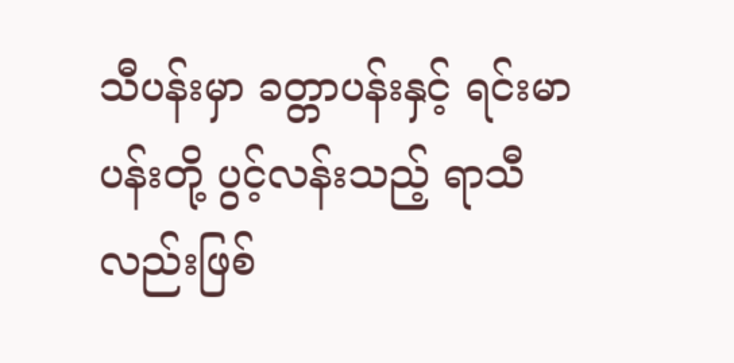သီပန်းမှာ ခတ္တာပန်းနှင့် ရင်းမာပန်းတို့ ပွင့်လန်းသည့် ရာသီလည်းဖြစ်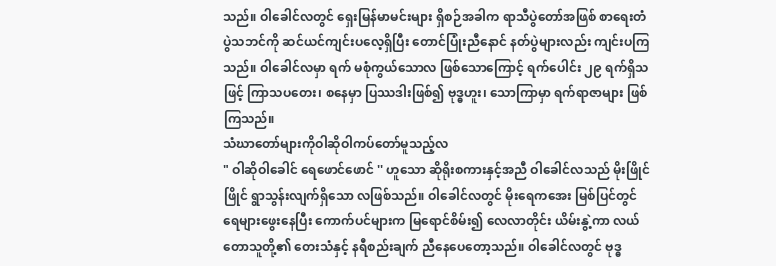သည်။ ဝါခေါင်လတွင် ရှေးမြန်မာမင်းများ ရှိစဉ်အခါက ရာသီပွဲတော်အဖြစ် စာရေးတံပွဲသဘင်ကို ဆင်ယင်ကျင်းပလေ့ရှိပြီး တောင်ပြုံးညီနောင် နတ်ပွဲများလည်း ကျင်းပကြသည်။ ဝါခေါင်လမှာ ရက် မစုံကွယ်သောလ ဖြစ်သောကြောင့် ရက်ပေါင်း ၂၉ ရက်ရှိသဖြင့် ကြာသပတေး၊ စနေမှာ ပြဿဒါးဖြစ်၍ ဗုဒ္ဓဟူး၊ သောကြာမှာ ရက်ရာဇာများ ဖြစ်ကြသည်။
သံဃာတော်များကိုဝါဆိုဝါကပ်တော်မူသည့်လ
" ဝါဆိုဝါခေါင် ရေဖောင်ဖောင် '' ဟူသော ဆိုရိုးစကားနှင့်အညီ ဝါခေါင်လသည် မိုးဖြိုင်ဖြိုင် ရွာသွန်းလျက်ရှိသော လဖြစ်သည်။ ဝါခေါင်လတွင် မိုးရေကအေး မြစ်ပြင်တွင် ရေများဖွေးနေပြီး ကောက်ပင်များက မြရောင်စိမ်း၍ လေလာတိုင်း ယိမ်းနွဲ့ကာ လယ်တောသူတို့၏ တေးသံနှင့် နရီစည်းချက် ညီနေပေတော့သည်။ ဝါခေါင်လတွင် ဗုဒ္ဓ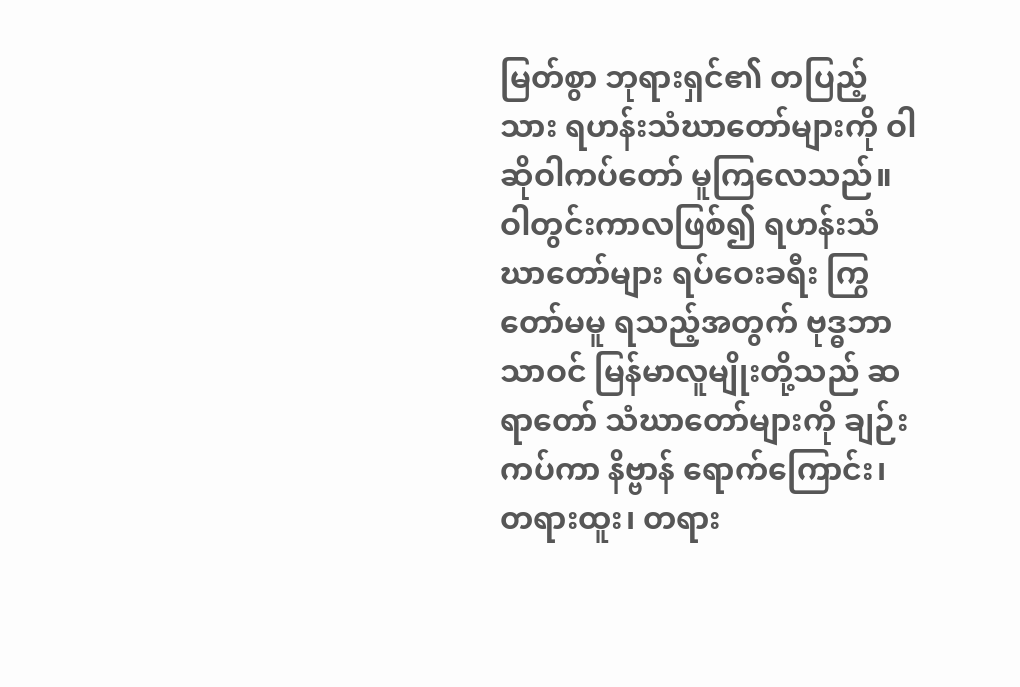မြတ်စွာ ဘုရားရှင်၏ တပြည့်သား ရဟန်းသံဃာတော်များကို ဝါဆိုဝါကပ်တော် မူကြလေသည်။ ဝါတွင်းကာလဖြစ်၍ ရဟန်းသံဃာတော်များ ရပ်ဝေးခရီး ကြွတော်မမူ ရသည့်အတွက် ဗုဒ္ဓဘာသာဝင် မြန်မာလူမျိုးတို့သည် ဆရာတော် သံဃာတော်များကို ချဉ်းကပ်ကာ နိဗ္ဗာန် ရောက်ကြောင်း၊ တရားထူး၊ တရား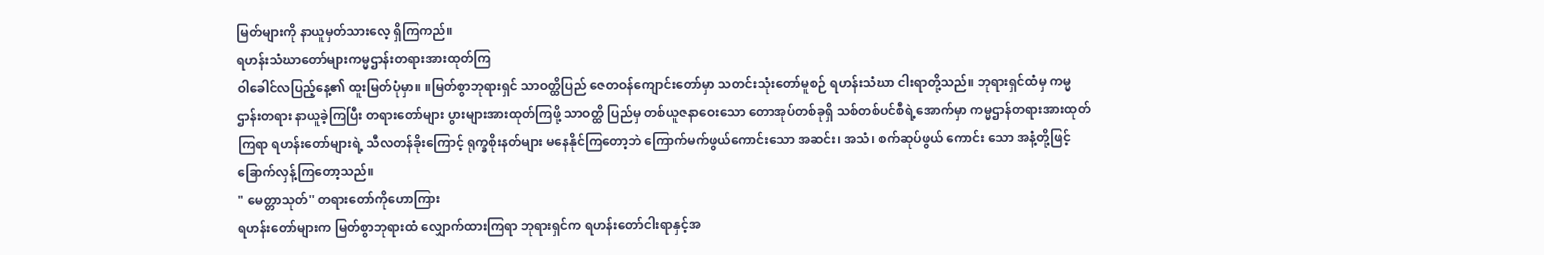မြတ်များကို နာယူမှတ်သားလေ့ ရှိကြကည်။
ရဟန်းသံဃာတော်များကမ္မဌာန်းတရားအားထုတ်ကြ
ဝါခေါင်လပြည့်နေ့၏ ထူးမြတ်ပုံမှာ။ ။မြတ်စွာဘုရားရှင် သာဝတ္ထိပြည် ဇေတဝန်ကျောင်းတော်မှာ သတင်းသုံးတော်မူစဉ် ရဟန်းသံဃာ ငါးရာတို့သည်။ ဘုရားရှင်ထံမှ ကမ္မဌာန်းတရား နာယူခဲ့ကြပြီး တရားတော်များ ပွားများအားထုတ်ကြဖို့ သာဝတ္ထိ ပြည်မှ တစ်ယူဇနာဝေးသော တောအုပ်တစ်ခုရှိ သစ်တစ်ပင်စီရဲ့အောက်မှာ ကမ္မဌာန်တရားအားထုတ်ကြရာ ရဟန်းတော်များရဲ့ သီလတန်ခိုးကြောင့် ရုက္ခစိုးနတ်များ မနေနိုင်ကြတော့ဘဲ ကြောက်မက်ဖွယ်ကောင်းသော အဆင်း၊ အသံ၊ စက်ဆုပ်ဖွယ် ကောင်း သော အနံ့တို့ဖြင့် ခြောက်လှန့်ကြတော့သည်။
" မေတ္တာသုတ်'' တရားတော်ကိုဟောကြား
ရဟန်းတော်များက မြတ်စွာဘုရားထံ လျှောက်ထားကြရာ ဘုရားရှင်က ရဟန်းတော်ငါးရာနှင့်အ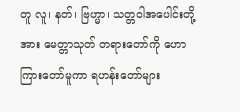တူ လူ၊ နတ်၊ ဗြဟ္မာ၊ သတ္တဝါအပေါင်းတို့အား မေတ္တာသုတ် တရားတော်ကို ဟောကြားတော်မူကာ ရဟန်းတော်များ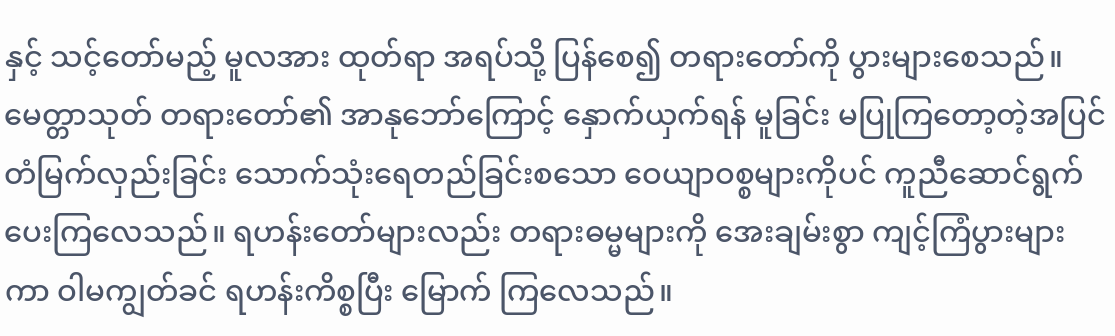နှင့် သင့်တော်မည့် မူလအား ထုတ်ရာ အရပ်သို့ ပြန်စေ၍ တရားတော်ကို ပွားများစေသည်။ မေတ္တာသုတ် တရားတော်၏ အာနုဘော်ကြောင့် နှောက်ယှက်ရန် မူခြင်း မပြုကြတော့တဲ့အပြင် တံမြက်လှည်းခြင်း သောက်သုံးရေတည်ခြင်းစသော ဝေယျာဝစ္စများကိုပင် ကူညီဆောင်ရွက် ပေးကြလေသည်။ ရဟန်းတော်များလည်း တရားဓမ္မများကို အေးချမ်းစွာ ကျင့်ကြံပွားများကာ ဝါမကျွတ်ခင် ရဟန်းကိစ္စပြီး မြောက် ကြလေသည်။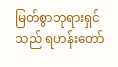မြတ်စွာဘုရားရှင်သည် ရဟန်းတော်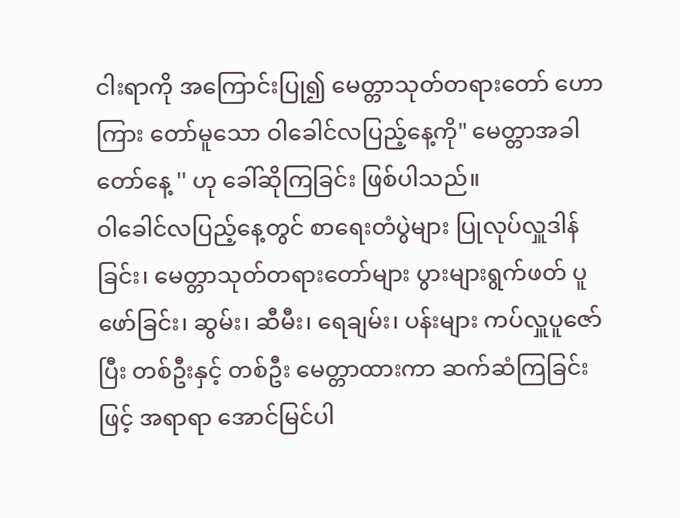ငါးရာကို အကြောင်းပြု၍ မေတ္တာသုတ်တရားတော် ဟောကြား တော်မူသော ဝါခေါင်လပြည့်နေ့ကို" မေတ္တာအခါတော်နေ့ '' ဟု ခေါ်ဆိုကြခြင်း ဖြစ်ပါသည်။
ဝါခေါင်လပြည့်နေ့တွင် စာရေးတံပွဲများ ပြုလုပ်လှူဒါန်ခြင်း၊ မေတ္တာသုတ်တရားတော်များ ပွားများရွက်ဖတ် ပူဖော်ခြင်း၊ ဆွမ်း၊ ဆီမီး၊ ရေချမ်း၊ ပန်းများ ကပ်လှူပူဇော်ပြီး တစ်ဦးနှင့် တစ်ဦး မေတ္တာထားကာ ဆက်ဆံကြခြင်းဖြင့် အရာရာ အောင်မြင်ပါ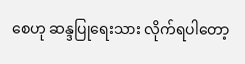စေဟု ဆန္ဒပြုရေးသား လိုက်ရပါတော့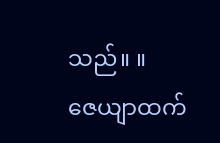သည်။ ။
ဇေယျာထက်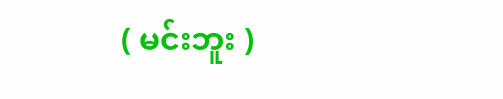( မင်းဘူး )